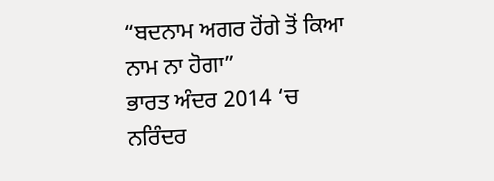“ਬਦਨਾਮ ਅਗਰ ਹੋਂਗੇ ਤੋਂ ਕਿਆ ਨਾਮ ਨਾ ਹੋਗਾ”
ਭਾਰਤ ਅੰਦਰ 2014 ‘ਚ ਨਰਿੰਦਰ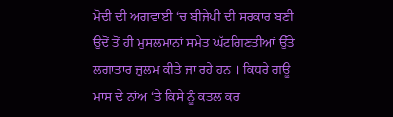ਮੋਦੀ ਦੀ ਅਗਵਾਈ ‘ਚ ਬੀਜੇਪੀ ਦੀ ਸਰਕਾਰ ਬਣੀ ਉਦੋਂ ਤੋਂ ਹੀ ਮੁਸਲਮਾਨਾਂ ਸਮੇਤ ਘੱਟਗਿਣਤੀਆਂ ਉੱਤੇ ਲਗਾਤਾਰ ਜ਼ੁਲਮ ਕੀਤੇ ਜਾ ਰਹੇ ਹਨ । ਕਿਧਰੇ ਗਊ ਮਾਸ ਦੇ ਨਾਂਅ ‘ਤੇ ਕਿਸੇ ਨੂੰ ਕਤਲ ਕਰ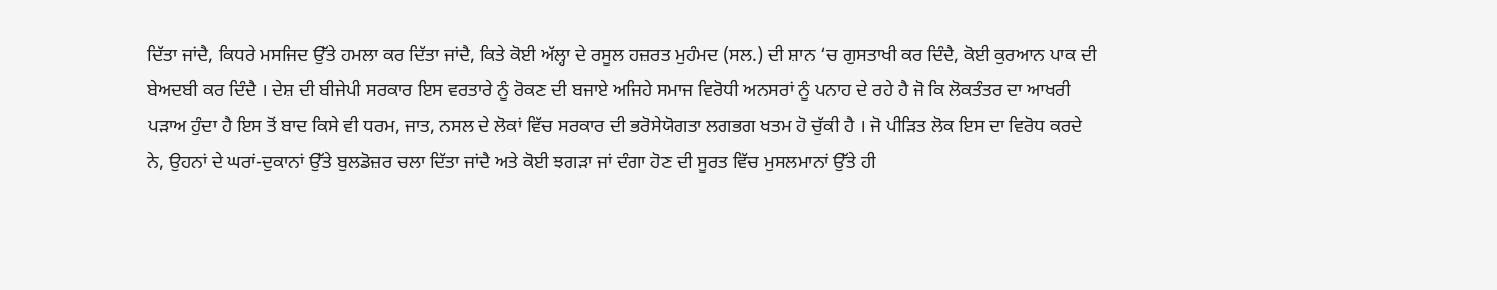ਦਿੱਤਾ ਜਾਂਦੈ, ਕਿਧਰੇ ਮਸਜਿਦ ਉੱਤੇ ਹਮਲਾ ਕਰ ਦਿੱਤਾ ਜਾਂਦੈ, ਕਿਤੇ ਕੋਈ ਅੱਲ੍ਹਾ ਦੇ ਰਸੂਲ ਹਜ਼ਰਤ ਮੁਹੰਮਦ (ਸਲ.) ਦੀ ਸ਼ਾਨ ‘ਚ ਗੁਸਤਾਖੀ ਕਰ ਦਿੰਦੈ, ਕੋਈ ਕੁਰਆਨ ਪਾਕ ਦੀ ਬੇਅਦਬੀ ਕਰ ਦਿੰਦੈ । ਦੇਸ਼ ਦੀ ਬੀਜੇਪੀ ਸਰਕਾਰ ਇਸ ਵਰਤਾਰੇ ਨੂੰ ਰੋਕਣ ਦੀ ਬਜਾਏ ਅਜਿਹੇ ਸਮਾਜ ਵਿਰੋਧੀ ਅਨਸਰਾਂ ਨੂੰ ਪਨਾਹ ਦੇ ਰਹੇ ਹੈ ਜੋ ਕਿ ਲੋਕਤੰਤਰ ਦਾ ਆਖਰੀ ਪੜਾਅ ਹੁੰਦਾ ਹੈ ਇਸ ਤੋਂ ਬਾਦ ਕਿਸੇ ਵੀ ਧਰਮ, ਜਾਤ, ਨਸਲ ਦੇ ਲੋਕਾਂ ਵਿੱਚ ਸਰਕਾਰ ਦੀ ਭਰੋਸੇਯੋਗਤਾ ਲਗਭਗ ਖਤਮ ਹੋ ਚੁੱਕੀ ਹੈ । ਜੋ ਪੀੜਿਤ ਲੋਕ ਇਸ ਦਾ ਵਿਰੋਧ ਕਰਦੇ ਨੇ, ਉਹਨਾਂ ਦੇ ਘਰਾਂ-ਦੁਕਾਨਾਂ ਉੱਤੇ ਬੁਲਡੋਜ਼ਰ ਚਲਾ ਦਿੱਤਾ ਜਾਂਦੈ ਅਤੇ ਕੋਈ ਝਗੜਾ ਜਾਂ ਦੰਗਾ ਹੋਣ ਦੀ ਸੂਰਤ ਵਿੱਚ ਮੁਸਲਮਾਨਾਂ ਉੱਤੇ ਹੀ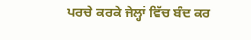ਪਰਚੇ ਕਰਕੇ ਜੇਲ੍ਹਾਂ ਵਿੱਚ ਬੰਦ ਕਰ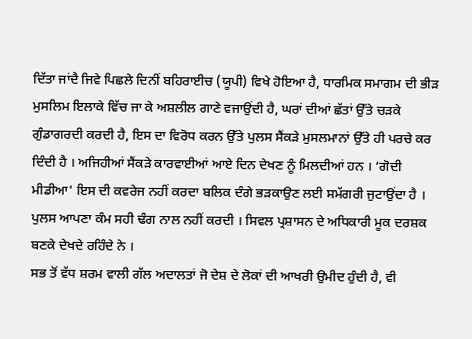ਦਿੱਤਾ ਜਾਂਦੈ ਜਿਵੇ ਪਿਛਲੇ ਦਿਨੀਂ ਬਹਿਰਾਈਚ (ਯੂਪੀ) ਵਿਖੇ ਹੋਇਆ ਹੈ, ਧਾਰਮਿਕ ਸਮਾਗਮ ਦੀ ਭੀੜ ਮੁਸਲਿਮ ਇਲਾਕੇ ਵਿੱਚ ਜਾ ਕੇ ਅਸ਼ਲੀਲ ਗਾਣੇ ਵਜਾਉਂਦੀ ਹੈ, ਘਰਾਂ ਦੀਆਂ ਛੱਤਾਂ ਉੱਤੇ ਚੜਕੇ ਗੁੰਡਾਗਰਦੀ ਕਰਦੀ ਹੈ, ਇਸ ਦਾ ਵਿਰੋਧ ਕਰਨ ਉੱਤੇ ਪੁਲਸ ਸੈਂਕੜੇ ਮੁਸਲਮਾਨਾਂ ਉੱਤੇ ਹੀ ਪਰਚੇ ਕਰ ਦਿੰਦੀ ਹੈ । ਅਜਿਹੀਆਂ ਸੈਂਕੜੇ ਕਾਰਵਾਈਆਂ ਆਏ ਦਿਨ ਦੇਖਣ ਨੂੰ ਮਿਲਦੀਆਂ ਹਨ । ‘ਗੋਦੀ ਮੀਡੀਆ’ ਇਸ ਦੀ ਕਵਰੇਜ ਨਹੀਂ ਕਰਦਾ ਬਲਿਕ ਦੰਗੇ ਭੜਕਾਉਣ ਲਈ ਸਮੱਗਰੀ ਜੁਟਾਉਂਦਾ ਹੈ । ਪੁਲਸ ਆਪਣਾ ਕੰਮ ਸਹੀ ਢੰਗ ਨਾਲ ਨਹੀਂ ਕਰਦੀ । ਸਿਵਲ ਪ੍ਰਸ਼ਾਸਨ ਦੇ ਅਧਿਕਾਰੀ ਮੂਕ ਦਰਸ਼ਕ ਬਣਕੇ ਦੇਖਦੇ ਰਹਿੰਦੇ ਨੇ ।
ਸਭ ਤੋਂ ਵੱਧ ਸ਼ਰਮ ਵਾਲੀ ਗੱਲ ਅਦਾਲਤਾਂ ਜੋ ਦੇਸ਼ ਦੇ ਲੋਕਾਂ ਦੀ ਆਖਰੀ ਉਮੀਦ ਹੁੰਦੀ ਹੈ, ਵੀ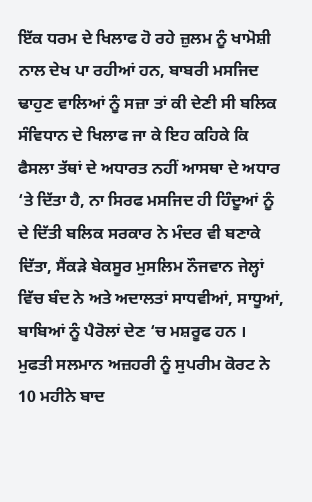ਇੱਕ ਧਰਮ ਦੇ ਖਿਲਾਫ ਹੋ ਰਹੇ ਜ਼ੁਲਮ ਨੂੰ ਖਾਮੋਸ਼ੀ ਨਾਲ ਦੇਖ ਪਾ ਰਹੀਆਂ ਹਨ, ਬਾਬਰੀ ਮਸਜਿਦ ਢਾਹੁਣ ਵਾਲਿਆਂ ਨੂੰ ਸਜ਼ਾ ਤਾਂ ਕੀ ਦੇਣੀ ਸੀ ਬਲਿਕ ਸੰਵਿਧਾਨ ਦੇ ਖਿਲਾਫ ਜਾ ਕੇ ਇਹ ਕਹਿਕੇ ਕਿ ਫੈਸਲਾ ਤੱਥਾਂ ਦੇ ਅਧਾਰਤ ਨਹੀਂ ਆਸਥਾ ਦੇ ਅਧਾਰ ‘ਤੇ ਦਿੱਤਾ ਹੈ, ਨਾ ਸਿਰਫ ਮਸਜਿਦ ਹੀ ਹਿੰਦੂਆਂ ਨੂੰ ਦੇ ਦਿੱਤੀ ਬਲਿਕ ਸਰਕਾਰ ਨੇ ਮੰਦਰ ਵੀ ਬਣਾਕੇ ਦਿੱਤਾ, ਸੈਂਕੜੇ ਬੇਕਸੂਰ ਮੁਸਲਿਮ ਨੌਜਵਾਨ ਜੇਲ੍ਹਾਂ ਵਿੱਚ ਬੰਦ ਨੇ ਅਤੇ ਅਦਾਲਤਾਂ ਸਾਧਵੀਆਂ, ਸਾਧੂਆਂ, ਬਾਬਿਆਂ ਨੂੰ ਪੈਰੋਲਾਂ ਦੇਣ ‘ਚ ਮਸ਼ਰੂਫ ਹਨ । ਮੁਫਤੀ ਸਲਮਾਨ ਅਜ਼ਹਰੀ ਨੂੰ ਸੁਪਰੀਮ ਕੋਰਟ ਨੇ 10 ਮਹੀਨੇ ਬਾਦ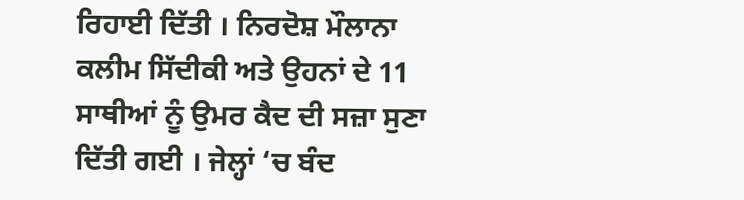ਰਿਹਾਈ ਦਿੱਤੀ । ਨਿਰਦੋਸ਼ ਮੌਲਾਨਾ ਕਲੀਮ ਸਿੱਦੀਕੀ ਅਤੇ ਉਹਨਾਂ ਦੇ 11 ਸਾਥੀਆਂ ਨੂੰ ਉਮਰ ਕੈਦ ਦੀ ਸਜ਼ਾ ਸੁਣਾ ਦਿੱਤੀ ਗਈ । ਜੇਲ੍ਹਾਂ ‘ਚ ਬੰਦ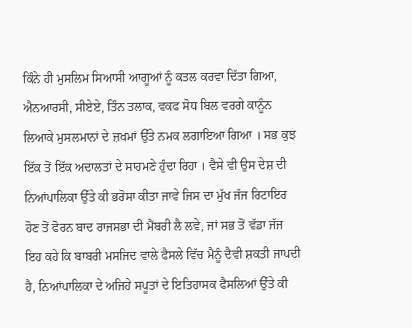ਕਿੰਨੇ ਹੀ ਮੁਸਲਿਮ ਸਿਆਸੀ ਆਗੂਆਂ ਨੂੰ ਕਤਲ ਕਰਵਾ ਦਿੱਤਾ ਗਿਆ, ਐਨਆਰਸੀ, ਸੀਏਏ, ਤਿੰਨ ਤਲਾਕ, ਵਕਫ ਸੋਧ ਬਿਲ ਵਰਗੇ ਕਾਨੂੰਨ ਲਿਆਕੇ ਮੁਸਲਮਾਨਾਂ ਦੇ ਜ਼ਖਮਾਂ ਉੱਤੇ ਨਮਕ ਲਗਾਇਆ ਗਿਆ । ਸਭ ਕੁਝ ਇੱਕ ਤੋਂ ਇੱਕ ਅਦਾਲਤਾਂ ਦੇ ਸਾਹਮਣੇ ਹੁੰਦਾ ਰਿਹਾ । ਵੈਸੇ ਵੀ ਉਸ ਦੇਸ਼ ਦੀ ਨਿਆਂਪਾਲਿਕਾ ਉੱਤੇ ਕੀ ਭਰੋਸਾ ਕੀਤਾ ਜਾਵੇ ਜਿਸ ਦਾ ਮੁੱਖ ਜੱਜ ਰਿਟਾਇਰ ਹੋਣ ਤੋਂ ਫੋਰਨ ਬਾਦ ਰਾਜਸਭਾ ਦੀ ਮੈਂਬਰੀ ਲੈ ਲਵੇ, ਜਾਂ ਸਭ ਤੋਂ ਵੱਡਾ ਜੱਜ ਇਹ ਕਹੇ ਕਿ ਬਾਬਰੀ ਮਸਜਿਦ ਵਾਲੇ ਫੈਸਲੇ ਵਿੱਚ ਮੈਨੂੰ ਦੈਵੀ ਸ਼ਕਤੀ ਜਾਪਦੀ ਹੈ, ਨਿਆਂਪਾਲਿਕਾ ਦੇ ਅਜਿਹੇ ਸਪੂਤਾਂ ਦੇ ਇਤਿਹਾਸਕ ਫੈਸਲਿਆਂ ਉੱਤੇ ਕੀ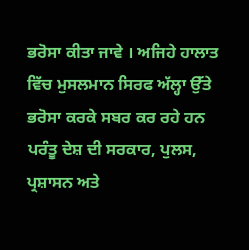ਭਰੋਸਾ ਕੀਤਾ ਜਾਵੇ । ਅਜਿਹੇ ਹਾਲਾਤ ਵਿੱਚ ਮੁਸਲਮਾਨ ਸਿਰਫ ਅੱਲ੍ਹਾ ਉੱਤੇ ਭਰੋਸਾ ਕਰਕੇ ਸਬਰ ਕਰ ਰਹੇ ਹਨ ਪਰੰਤੂ ਦੇਸ਼ ਦੀ ਸਰਕਾਰ, ਪੁਲਸ, ਪ੍ਰਸ਼ਾਸਨ ਅਤੇ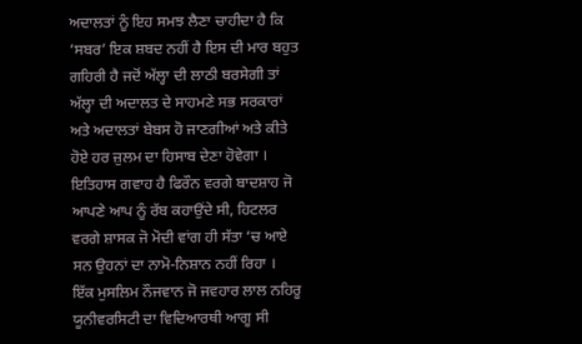ਅਦਾਲਤਾਂ ਨੂੰ ਇਹ ਸਮਝ ਲੈਣਾ ਚਾਹੀਦਾ ਹੈ ਕਿ ‘ਸਬਰ’ ਇਕ ਸ਼ਬਦ ਨਹੀਂ ਹੈ ਇਸ ਦੀ ਮਾਰ ਬਹੁਤ ਗਹਿਰੀ ਹੈ ਜਦੋਂ ਅੱਲ੍ਹਾ ਦੀ ਲਾਠੀ ਬਰਸੇਗੀ ਤਾਂ ਅੱਲ੍ਹਾ ਦੀ ਅਦਾਲਤ ਦੇ ਸਾਹਮਣੇ ਸਭ ਸਰਕਾਰਾਂ ਅਤੇ ਅਦਾਲਤਾਂ ਬੇਬਸ ਹੋ ਜਾਣਗੀਆਂ ਅਤੇ ਕੀਤੇ ਹੋਏ ਹਰ ਜ਼ੁਲਮ ਦਾ ਹਿਸਾਬ ਦੇਣਾ ਹੋਵੇਗਾ । ਇਤਿਹਾਸ ਗਵਾਹ ਹੈ ਫਿਰੌਨ ਵਰਗੇ ਬਾਦਸ਼ਾਹ ਜੋ ਆਪਣੇ ਆਪ ਨੂੰ ਰੱਬ ਕਹਾਉਂਦੇ ਸੀ, ਹਿਟਲਰ ਵਰਗੇ ਸ਼ਾਸਕ ਜੋ ਮੋਦੀ ਵਾਂਗ ਹੀ ਸੱਤਾ ‘ਚ ਆਏ ਸਨ ਉਹਨਾਂ ਦਾ ਨਾਮੋ-ਨਿਸ਼ਾਨ ਨਹੀਂ ਰਿਹਾ ।
ਇੱਕ ਮੁਸਲਿਮ ਨੌਜਵਾਨ ਜੋ ਜਵਹਾਰ ਲਾਲ ਨਹਿਰੂ ਯੂਨੀਵਰਸਿਟੀ ਦਾ ਵਿਦਿਆਰਥੀ ਆਗੂ ਸੀ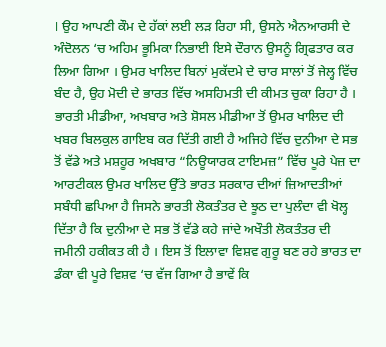। ਉਹ ਆਪਣੀ ਕੌਮ ਦੇ ਹੱਕਾਂ ਲਈ ਲੜ ਰਿਹਾ ਸੀ, ਉਸਨੇ ਐਨਆਰਸੀ ਦੇ ਅੰਦੋਲਨ ‘ਚ ਅਹਿਮ ਭੂਮਿਕਾ ਨਿਭਾਈ ਇਸੇ ਦੌਰਾਨ ਉਸਨੂੰ ਗ੍ਰਿਫਤਾਰ ਕਰ ਲਿਆ ਗਿਆ । ਉਮਰ ਖਾਲਿਦ ਬਿਨਾਂ ਮੁਕੱਦਮੇ ਦੇ ਚਾਰ ਸਾਲਾਂ ਤੋਂ ਜੇਲ੍ਹ ਵਿੱਚ ਬੰਦ ਹੈ, ਉਹ ਮੋਦੀ ਦੇ ਭਾਰਤ ਵਿੱਚ ਅਸਹਿਮਤੀ ਦੀ ਕੀਮਤ ਚੁਕਾ ਰਿਹਾ ਹੈ । ਭਾਰਤੀ ਮੀਡੀਆ, ਅਖਬਾਰ ਅਤੇ ਸ਼ੋਸਲ ਮੀਡੀਆ ਤੋਂ ਉਮਰ ਖਾਲਿਦ ਦੀ ਖਬਰ ਬਿਲਕੁਲ ਗਾਇਬ ਕਰ ਦਿੱਤੀ ਗਈ ਹੈ ਅਜਿਹੇ ਵਿੱਚ ਦੁਨੀਆ ਦੇ ਸਭ ਤੋਂ ਵੱਡੇ ਅਤੇ ਮਸ਼ਹੂਰ ਅਖਬਾਰ “ਨਿਊਯਾਰਕ ਟਾਇਮਜ਼” ਵਿੱਚ ਪੂਰੇ ਪੇਜ਼ ਦਾ ਆਰਟੀਕਲ ਉਮਰ ਖਾਲਿਦ ਉੱਤੇ ਭਾਰਤ ਸਰਕਾਰ ਦੀਆਂ ਜ਼ਿਆਦਤੀਆਂ ਸਬੰਧੀ ਛਪਿਆ ਹੈ ਜਿਸਨੇ ਭਾਰਤੀ ਲੋਕਤੰਤਰ ਦੇ ਝੂਠ ਦਾ ਪੁਲੰਦਾ ਵੀ ਖੋਲ੍ਹ ਦਿੱਤਾ ਹੈ ਕਿ ਦੁਨੀਆ ਦੇ ਸਭ ਤੋਂ ਵੱਡੇ ਕਹੇ ਜਾਂਦੇ ਅਖੌਤੀ ਲੋਕਤੰਤਰ ਦੀ ਜਮੀਨੀ ਹਕੀਕਤ ਕੀ ਹੈ । ਇਸ ਤੋਂ ਇਲਾਵਾ ਵਿਸ਼ਵ ਗੁਰੂ ਬਣ ਰਹੇ ਭਾਰਤ ਦਾ ਡੰਕਾ ਵੀ ਪੂਰੇ ਵਿਸ਼ਵ ‘ਚ ਵੱਜ ਗਿਆ ਹੈ ਭਾਵੇਂ ਕਿ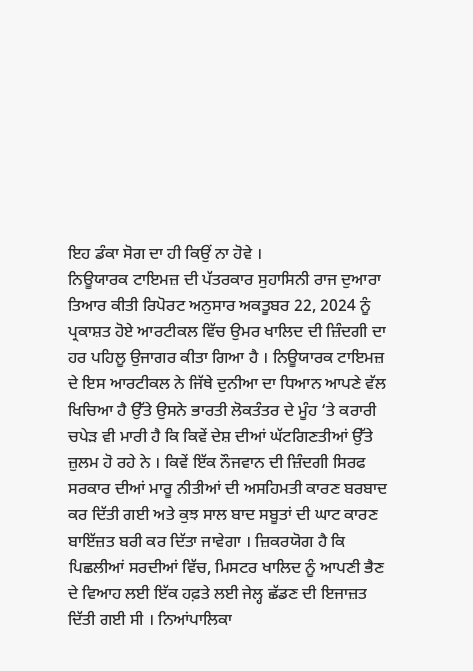ਇਹ ਡੰਕਾ ਸੋਗ ਦਾ ਹੀ ਕਿਉਂ ਨਾ ਹੋਵੇ ।
ਨਿਊਯਾਰਕ ਟਾਇਮਜ਼ ਦੀ ਪੱਤਰਕਾਰ ਸੁਹਾਸਿਨੀ ਰਾਜ ਦੁਆਰਾ ਤਿਆਰ ਕੀਤੀ ਰਿਪੋਰਟ ਅਨੁਸਾਰ ਅਕਤੂਬਰ 22, 2024 ਨੂੰ ਪ੍ਰਕਾਸ਼ਤ ਹੋਏ ਆਰਟੀਕਲ ਵਿੱਚ ਉਮਰ ਖਾਲਿਦ ਦੀ ਜ਼ਿੰਦਗੀ ਦਾ ਹਰ ਪਹਿਲੂ ਉਜਾਗਰ ਕੀਤਾ ਗਿਆ ਹੈ । ਨਿਊਯਾਰਕ ਟਾਇਮਜ਼ ਦੇ ਇਸ ਆਰਟੀਕਲ ਨੇ ਜਿੱਥੇ ਦੁਨੀਆ ਦਾ ਧਿਆਨ ਆਪਣੇ ਵੱਲ ਖਿਚਿਆ ਹੈ ਉੱਤੇ ਉਸਨੇ ਭਾਰਤੀ ਲੋਕਤੰਤਰ ਦੇ ਮੂੰਹ ‘ਤੇ ਕਰਾਰੀ ਚਪੇੜ ਵੀ ਮਾਰੀ ਹੈ ਕਿ ਕਿਵੇਂ ਦੇਸ਼ ਦੀਆਂ ਘੱਟਗਿਣਤੀਆਂ ਉੱਤੇ ਜ਼ੁਲਮ ਹੋ ਰਹੇ ਨੇ । ਕਿਵੇਂ ਇੱਕ ਨੌਜਵਾਨ ਦੀ ਜ਼ਿੰਦਗੀ ਸਿਰਫ ਸਰਕਾਰ ਦੀਆਂ ਮਾਰੂ ਨੀਤੀਆਂ ਦੀ ਅਸਹਿਮਤੀ ਕਾਰਣ ਬਰਬਾਦ ਕਰ ਦਿੱਤੀ ਗਈ ਅਤੇ ਕੁਝ ਸਾਲ ਬਾਦ ਸਬੂਤਾਂ ਦੀ ਘਾਟ ਕਾਰਣ ਬਾਇੱਜ਼ਤ ਬਰੀ ਕਰ ਦਿੱਤਾ ਜਾਵੇਗਾ । ਜ਼ਿਕਰਯੋਗ ਹੈ ਕਿ ਪਿਛਲੀਆਂ ਸਰਦੀਆਂ ਵਿੱਚ, ਮਿਸਟਰ ਖਾਲਿਦ ਨੂੰ ਆਪਣੀ ਭੈਣ ਦੇ ਵਿਆਹ ਲਈ ਇੱਕ ਹਫ਼ਤੇ ਲਈ ਜੇਲ੍ਹ ਛੱਡਣ ਦੀ ਇਜਾਜ਼ਤ ਦਿੱਤੀ ਗਈ ਸੀ । ਨਿਆਂਪਾਲਿਕਾ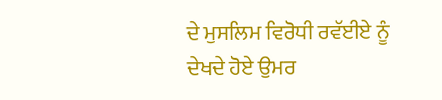ਦੇ ਮੁਸਲਿਮ ਵਿਰੋਧੀ ਰਵੱਈਏ ਨੂੰ ਦੇਖਦੇ ਹੋਏ ਉਮਰ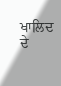ਖਾਲਿਦ ਦੇ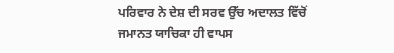ਪਰਿਵਾਰ ਨੇ ਦੇਸ਼ ਦੀ ਸਰਵ ਉੱਚ ਅਦਾਲਤ ਵਿੱਚੋਂ ਜਮਾਨਤ ਯਾਚਿਕਾ ਹੀ ਵਾਪਸ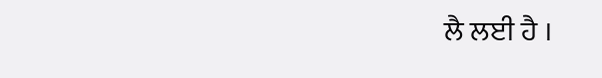ਲੈ ਲਈ ਹੈ ।